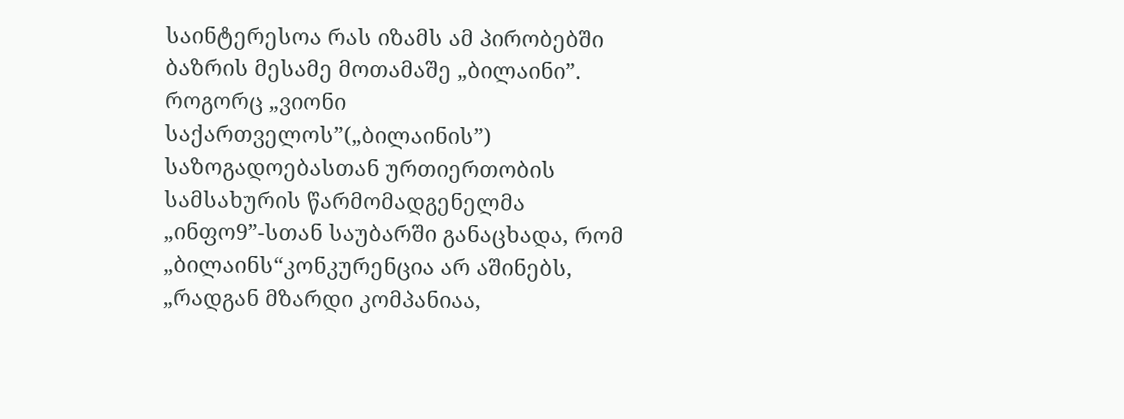საინტერესოა რას იზამს ამ პირობებში ბაზრის მესამე მოთამაშე „ბილაინი”.
როგორც „ვიონი საქართველოს”(„ბილაინის”) საზოგადოებასთან ურთიერთობის სამსახურის წარმომადგენელმა „ინფო9”-სთან საუბარში განაცხადა, რომ „ბილაინს“კონკურენცია არ აშინებს, „რადგან მზარდი კომპანიაა,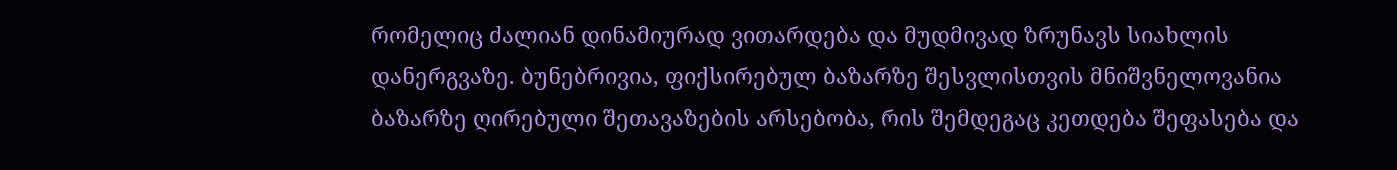რომელიც ძალიან დინამიურად ვითარდება და მუდმივად ზრუნავს სიახლის დანერგვაზე. ბუნებრივია, ფიქსირებულ ბაზარზე შესვლისთვის მნიშვნელოვანია ბაზარზე ღირებული შეთავაზების არსებობა, რის შემდეგაც კეთდება შეფასება და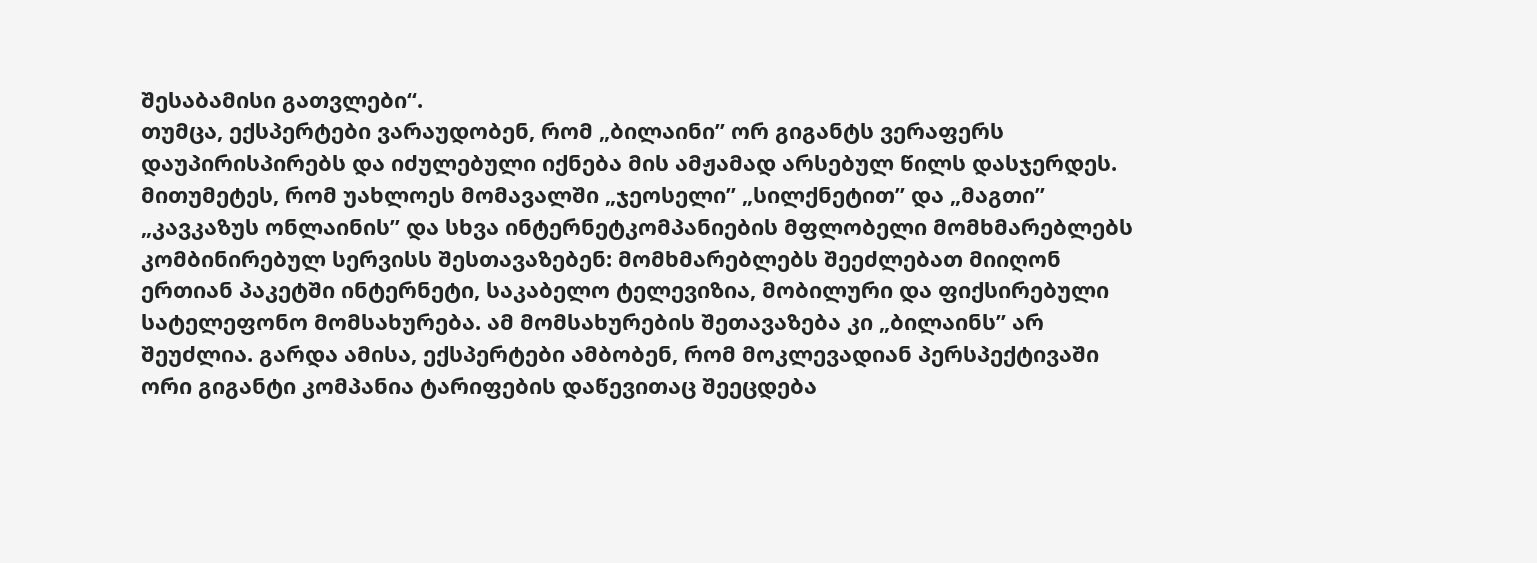შესაბამისი გათვლები“.
თუმცა, ექსპერტები ვარაუდობენ, რომ „ბილაინი” ორ გიგანტს ვერაფერს დაუპირისპირებს და იძულებული იქნება მის ამჟამად არსებულ წილს დასჯერდეს. მითუმეტეს, რომ უახლოეს მომავალში „ჯეოსელი” „სილქნეტით” და „მაგთი” „კავკაზუს ონლაინის” და სხვა ინტერნეტკომპანიების მფლობელი მომხმარებლებს კომბინირებულ სერვისს შესთავაზებენ: მომხმარებლებს შეეძლებათ მიიღონ ერთიან პაკეტში ინტერნეტი, საკაბელო ტელევიზია, მობილური და ფიქსირებული სატელეფონო მომსახურება. ამ მომსახურების შეთავაზება კი „ბილაინს” არ შეუძლია. გარდა ამისა, ექსპერტები ამბობენ, რომ მოკლევადიან პერსპექტივაში ორი გიგანტი კომპანია ტარიფების დაწევითაც შეეცდება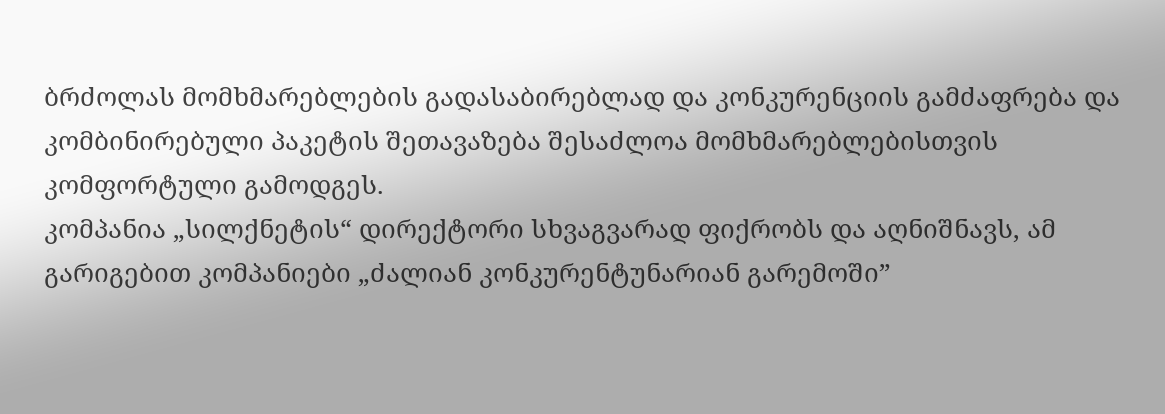ბრძოლას მომხმარებლების გადასაბირებლად და კონკურენციის გამძაფრება და კომბინირებული პაკეტის შეთავაზება შესაძლოა მომხმარებლებისთვის კომფორტული გამოდგეს.
კომპანია „სილქნეტის“ დირექტორი სხვაგვარად ფიქრობს და აღნიშნავს, ამ გარიგებით კომპანიები „ძალიან კონკურენტუნარიან გარემოში”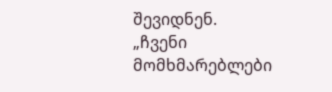შევიდნენ.
„ჩვენი მომხმარებლები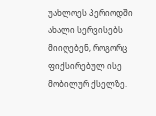უახლოეს პერიოდში ახალი სერვისებს მიიღებენ, როგორც ფიქსირებულ ისე მობილურ ქსელზე.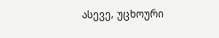ასევე, უცხოური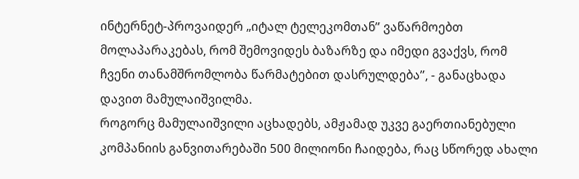ინტერნეტ-პროვაიდერ „იტალ ტელეკომთან” ვაწარმოებთ მოლაპარაკებას, რომ შემოვიდეს ბაზარზე და იმედი გვაქვს, რომ ჩვენი თანამშრომლობა წარმატებით დასრულდება”, - განაცხადა დავით მამულაიშვილმა.
როგორც მამულაიშვილი აცხადებს, ამჟამად უკვე გაერთიანებული კომპანიის განვითარებაში 500 მილიონი ჩაიდება, რაც სწორედ ახალი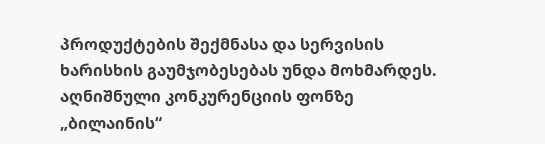პროდუქტების შექმნასა და სერვისის ხარისხის გაუმჯობესებას უნდა მოხმარდეს.
აღნიშნული კონკურენციის ფონზე „ბილაინის“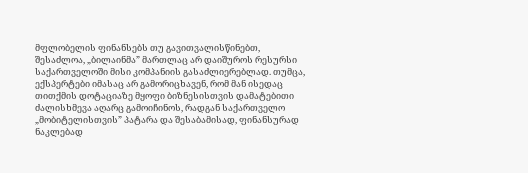მფლობელის ფინანსებს თუ გავითვალისწინებთ, შესაძლოა, „ბილაინმა” მართლაც არ დაიშუროს რესურსი საქართველოში მისი კომპანიის გასაძლიერებლად. თუმცა, ექსპერტები იმასაც არ გამორიცხავენ, რომ მან ისედაც თითქმის დოტაციაზე მყოფი ბიზნესისთვის დამატებითი ძალისხმევა აღარც გამოიჩინოს, რადგან საქართველო „მობიტელისთვის” პატარა და შესაბამისად, ფინანსურად ნაკლებად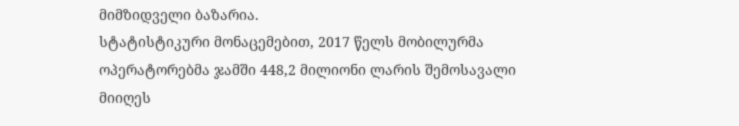მიმზიდველი ბაზარია.
სტატისტიკური მონაცემებით, 2017 წელს მობილურმა ოპერატორებმა ჯამში 448,2 მილიონი ლარის შემოსავალი მიიღეს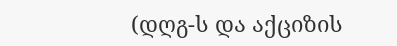(დღგ-ს და აქციზის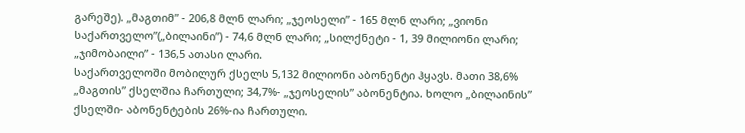გარეშე). „მაგთიმ” - 206,8 მლნ ლარი; „ჯეოსელი” - 165 მლნ ლარი; „ვიონი საქართველო”(„ბილაინი”) - 74,6 მლნ ლარი; „სილქნეტი - 1, 39 მილიონი ლარი; „ჯიმობაილი” - 136,5 ათასი ლარი.
საქართველოში მობილურ ქსელს 5,132 მილიონი აბონენტი ჰყავს. მათი 38,6% „მაგთის” ქსელშია ჩართული; 34,7%- „ჯეოსელის” აბონენტია. ხოლო „ბილაინის” ქსელში- აბონენტების 26%-ია ჩართული.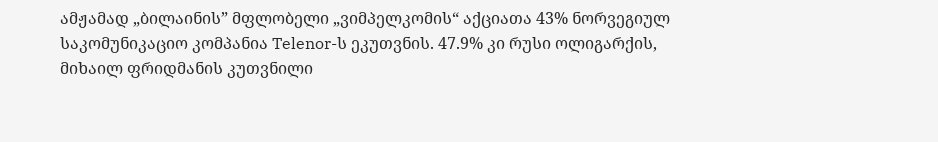ამჟამად „ბილაინის” მფლობელი „ვიმპელკომის“ აქციათა 43% ნორვეგიულ საკომუნიკაციო კომპანია Telenor-ს ეკუთვნის. 47.9% კი რუსი ოლიგარქის, მიხაილ ფრიდმანის კუთვნილი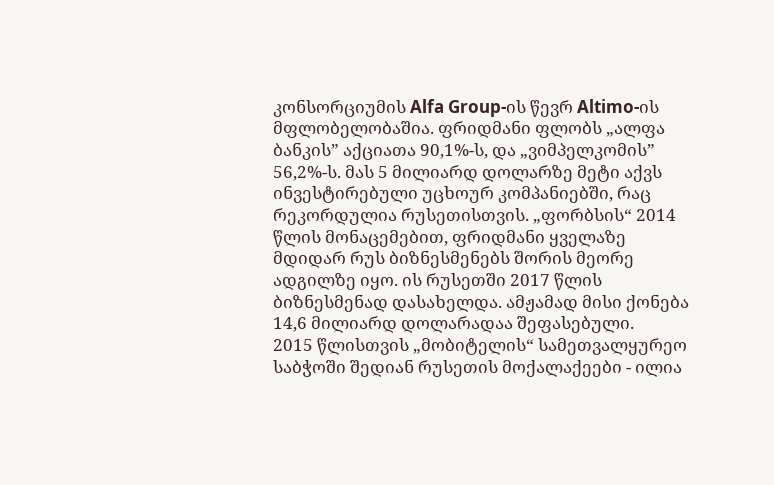კონსორციუმის Alfa Group-ის წევრ Altimo-ის მფლობელობაშია. ფრიდმანი ფლობს „ალფა ბანკის” აქციათა 90,1%-ს, და „ვიმპელკომის” 56,2%-ს. მას 5 მილიარდ დოლარზე მეტი აქვს ინვესტირებული უცხოურ კომპანიებში, რაც რეკორდულია რუსეთისთვის. „ფორბსის“ 2014 წლის მონაცემებით, ფრიდმანი ყველაზე მდიდარ რუს ბიზნესმენებს შორის მეორე ადგილზე იყო. ის რუსეთში 2017 წლის ბიზნესმენად დასახელდა. ამჟამად მისი ქონება 14,6 მილიარდ დოლარადაა შეფასებული.
2015 წლისთვის „მობიტელის“ სამეთვალყურეო საბჭოში შედიან რუსეთის მოქალაქეები - ილია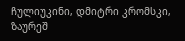ჩულიუკინი, დმიტრი კრომსკი, ზაურეშ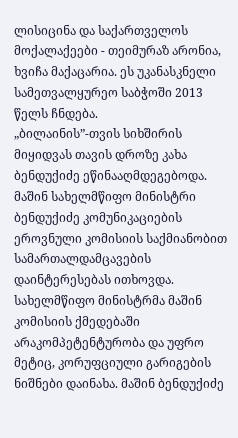ლისიცინა და საქართველოს მოქალაქეები - თეიმურაზ არონია, ხვიჩა მაქაცარია. ეს უკანასკნელი სამეთვალყურეო საბჭოში 2013 წელს ჩნდება.
„ბილაინის”-თვის სიხშირის მიყიდვას თავის დროზე კახა ბენდუქიძე ეწინააღმდეგებოდა. მაშინ სახელმწიფო მინისტრი ბენდუქიძე კომუნიკაციების ეროვნული კომისიის საქმიანობით სამართალდამცავების დაინტერესებას ითხოვდა. სახელმწიფო მინისტრმა მაშინ კომისიის ქმედებაში არაკომპეტენტურობა და უფრო მეტიც, კორუფციული გარიგების ნიშნები დაინახა. მაშინ ბენდუქიძე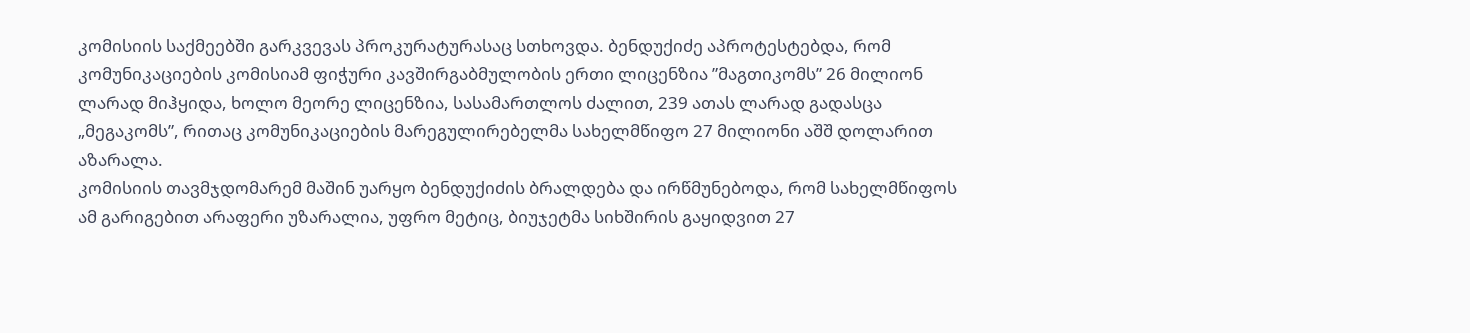კომისიის საქმეებში გარკვევას პროკურატურასაც სთხოვდა. ბენდუქიძე აპროტესტებდა, რომ კომუნიკაციების კომისიამ ფიჭური კავშირგაბმულობის ერთი ლიცენზია ”მაგთიკომს” 26 მილიონ ლარად მიჰყიდა, ხოლო მეორე ლიცენზია, სასამართლოს ძალით, 239 ათას ლარად გადასცა „მეგაკომს”, რითაც კომუნიკაციების მარეგულირებელმა სახელმწიფო 27 მილიონი აშშ დოლარით აზარალა.
კომისიის თავმჯდომარემ მაშინ უარყო ბენდუქიძის ბრალდება და ირწმუნებოდა, რომ სახელმწიფოს ამ გარიგებით არაფერი უზარალია, უფრო მეტიც, ბიუჯეტმა სიხშირის გაყიდვით 27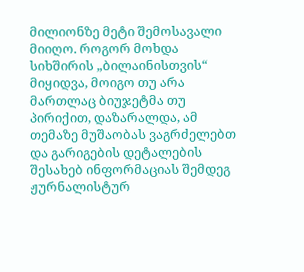მილიონზე მეტი შემოსავალი მიიღო. როგორ მოხდა სიხშირის „ბილაინისთვის“ მიყიდვა, მოიგო თუ არა მართლაც ბიუჯეტმა თუ პირიქით, დაზარალდა, ამ თემაზე მუშაობას ვაგრძელებთ და გარიგების დეტალების შესახებ ინფორმაციას შემდეგ ჟურნალისტურ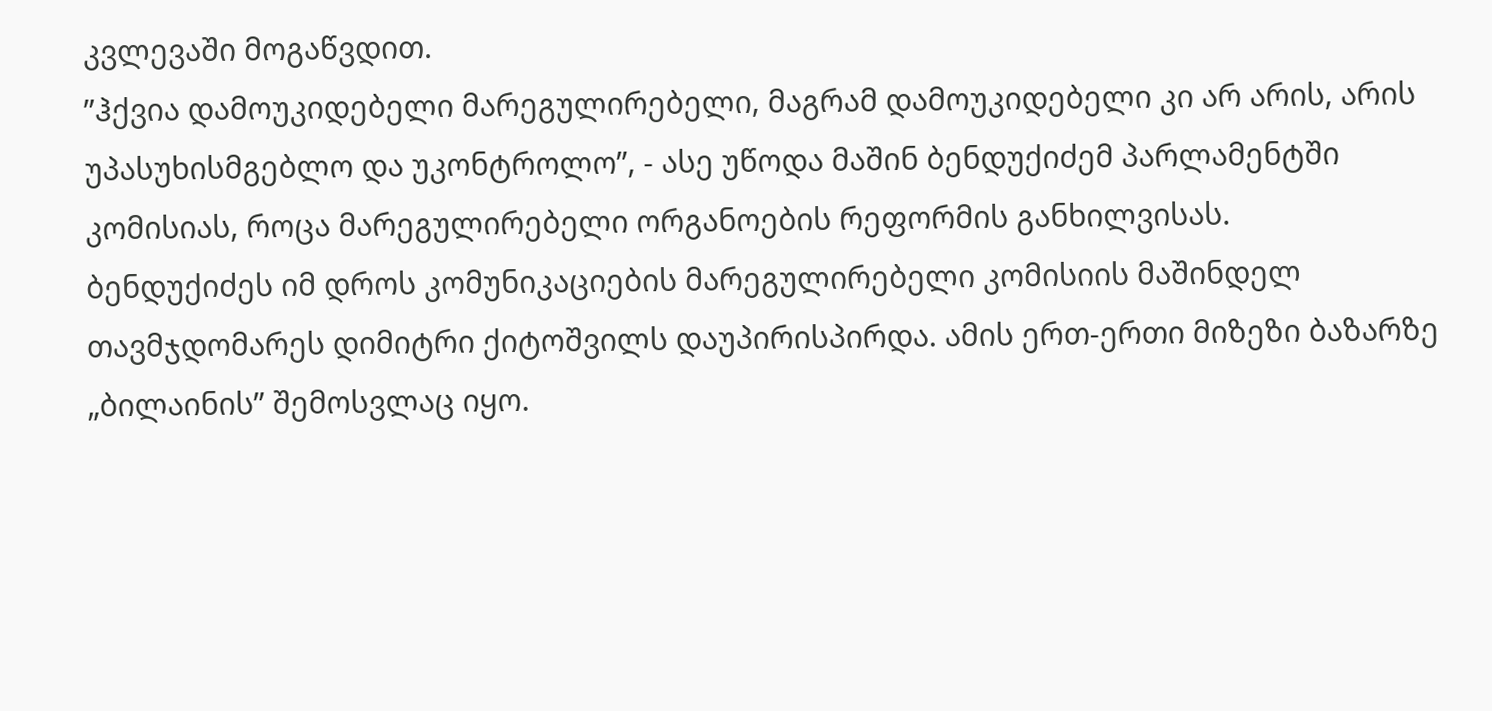კვლევაში მოგაწვდით.
”ჰქვია დამოუკიდებელი მარეგულირებელი, მაგრამ დამოუკიდებელი კი არ არის, არის უპასუხისმგებლო და უკონტროლო”, - ასე უწოდა მაშინ ბენდუქიძემ პარლამენტში კომისიას, როცა მარეგულირებელი ორგანოების რეფორმის განხილვისას.
ბენდუქიძეს იმ დროს კომუნიკაციების მარეგულირებელი კომისიის მაშინდელ თავმჯდომარეს დიმიტრი ქიტოშვილს დაუპირისპირდა. ამის ერთ-ერთი მიზეზი ბაზარზე „ბილაინის” შემოსვლაც იყო.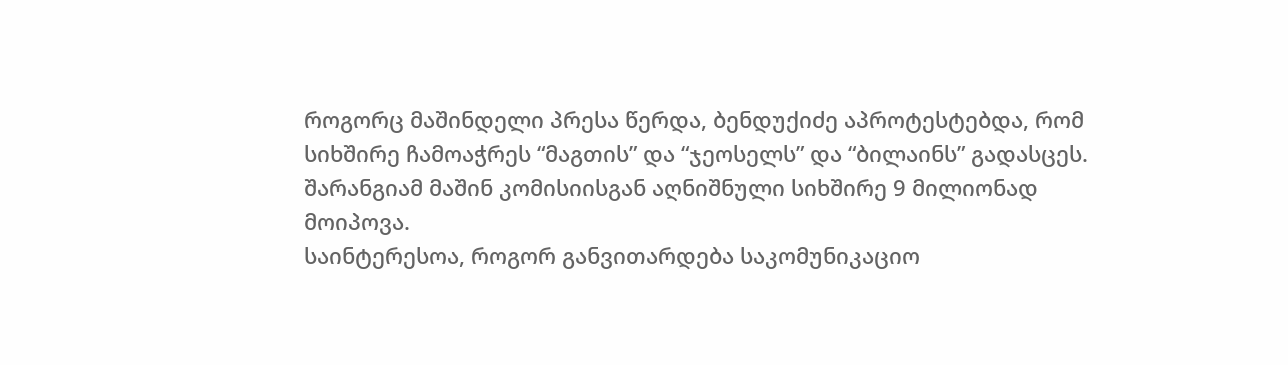როგორც მაშინდელი პრესა წერდა, ბენდუქიძე აპროტესტებდა, რომ სიხშირე ჩამოაჭრეს “მაგთის” და “ჯეოსელს” და “ბილაინს” გადასცეს. შარანგიამ მაშინ კომისიისგან აღნიშნული სიხშირე 9 მილიონად მოიპოვა.
საინტერესოა, როგორ განვითარდება საკომუნიკაციო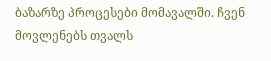ბაზარზე პროცესები მომავალში. ჩვენ მოვლენებს თვალს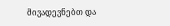მივადევნებთ და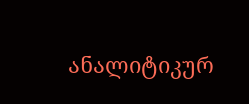ანალიტიკურ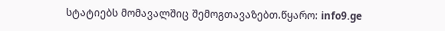სტატიებს მომავალშიც შემოგთავაზებთ.წყარო: info9.ge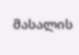მასალის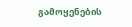გამოყენების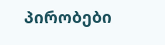პირობები